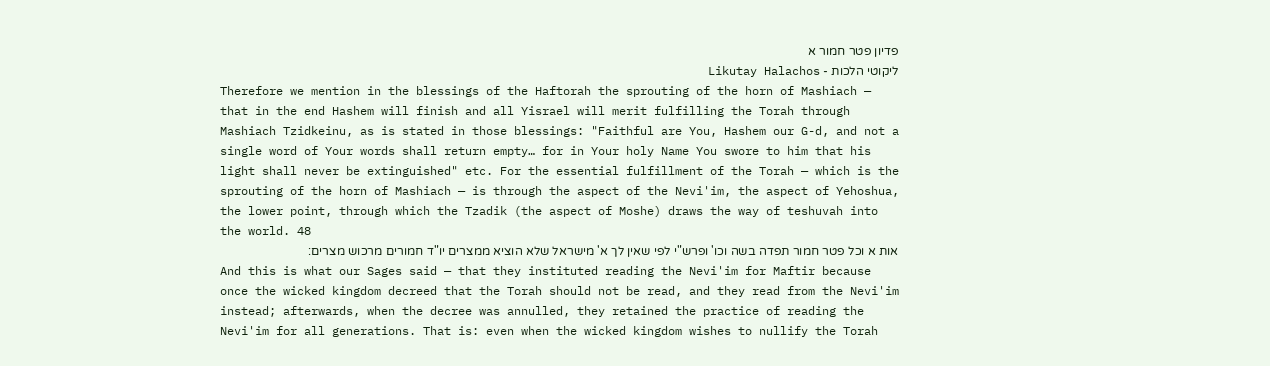פדיון פטר חמור א
ליקוטי הלכות - Likutay Halachos
Therefore we mention in the blessings of the Haftorah the sprouting of the horn of Mashiach — that in the end Hashem will finish and all Yisrael will merit fulfilling the Torah through Mashiach Tzidkeinu, as is stated in those blessings: "Faithful are You, Hashem our G-d, and not a single word of Your words shall return empty… for in Your holy Name You swore to him that his light shall never be extinguished" etc. For the essential fulfillment of the Torah — which is the sprouting of the horn of Mashiach — is through the aspect of the Nevi'im, the aspect of Yehoshua, the lower point, through which the Tzadik (the aspect of Moshe) draws the way of teshuvah into the world. 48
אות א וכל פטר חמור תפדה בשה וכו' ופרש"י לפי שאין לך א' מישראל שלא הוציא ממצרים יו"ד חמורים מרכוש מצרים:
And this is what our Sages said — that they instituted reading the Nevi'im for Maftir because once the wicked kingdom decreed that the Torah should not be read, and they read from the Nevi'im instead; afterwards, when the decree was annulled, they retained the practice of reading the Nevi'im for all generations. That is: even when the wicked kingdom wishes to nullify the Torah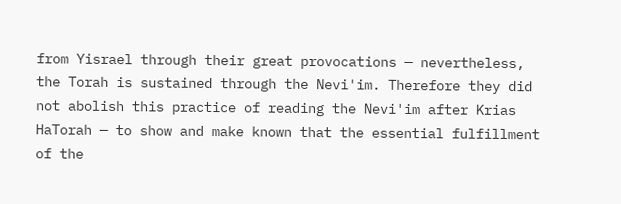from Yisrael through their great provocations — nevertheless, the Torah is sustained through the Nevi'im. Therefore they did not abolish this practice of reading the Nevi'im after Krias HaTorah — to show and make known that the essential fulfillment of the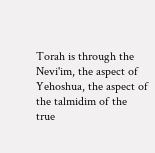Torah is through the Nevi'im, the aspect of Yehoshua, the aspect of the talmidim of the true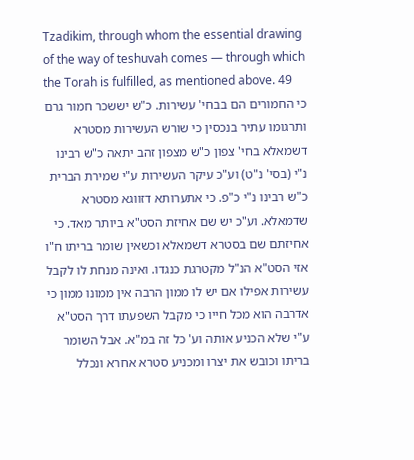Tzadikim, through whom the essential drawing of the way of teshuvah comes — through which the Torah is fulfilled, as mentioned above. 49
כי החמורים הם בבחי' עשירות. כ"ש יששכר חמור גרם ותרגומו עתיר בנכסין כי שורש העשירות מסטרא דשמאלא בחי' צפון כ"ש מצפון זהב יתאה כ"ש רבינו נ"י (בסי' נ"ט) וע"כ עיקר העשירות ע"י שמירת הברית כ"ש רבינו נ"י כ"פ. כי אתערותא דזווגא מסטרא שדמאלא. וע"כ יש שם אחיזת הסט"א ביותר מאד. כי אחיזתם שם בסטרא דשמאלא וכשאין שומר בריתו ח"ו אזי הסט"א הנ"ל מקטרגת כנגדו. ואינה מנחת לו לקבל עשירות אפילו אם יש לו ממון הרבה אין ממונו ממון כי אדרבה הוא מכל חייו כי מקבל השפעתו דרך הסט"א ע"י שלא הכניע אותה וע' כל זה במ"א. אבל השומר בריתו וכובש את יצרו ומכניע סטרא אחרא ונכלל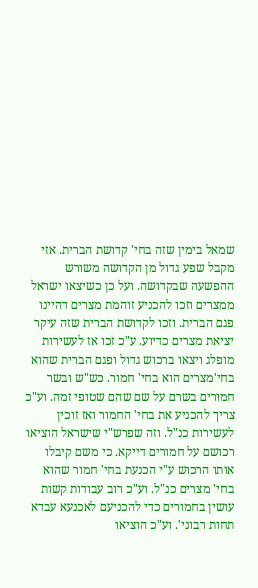שמאל בימין שזה בחי' קדושת הברית. אזי מקבל שפע גדול מן הקדושה משורש ההפשעה שבקדושה. ועל כן כשיצאו ישראל ממצרים וזכו להכניע זוהמת מצרים דהיינו פגם הברית. וזכו לקדושת הברית שזה עיקר יציאת מצרים כדיוע. ע"כ זכו אז לעשירות מופלג ויצאו ברכוש גדול ופגם הברית שהוא בחי'מצרים הוא בחי' חמור. כש"ש ובשר חמורים בשרם על שם שהם שטופי זמה. וע"כ צריך להכניע את בחי' החמור ואז זוכין לעשירות כנ"ל. וזה שפרש"י שישראל הוציאו רכושם על חמורים דייקא. כי משם קיבלו אותו הרכוש ע"י הכנעת בחי' חמור שהוא בחי' מצרים כנ"ל. וע"כ רוב עבודות קשות עושין בחמורים כדי להכניעם לאכנעא עבדא תחות רבוני'. וע"כ הוציאו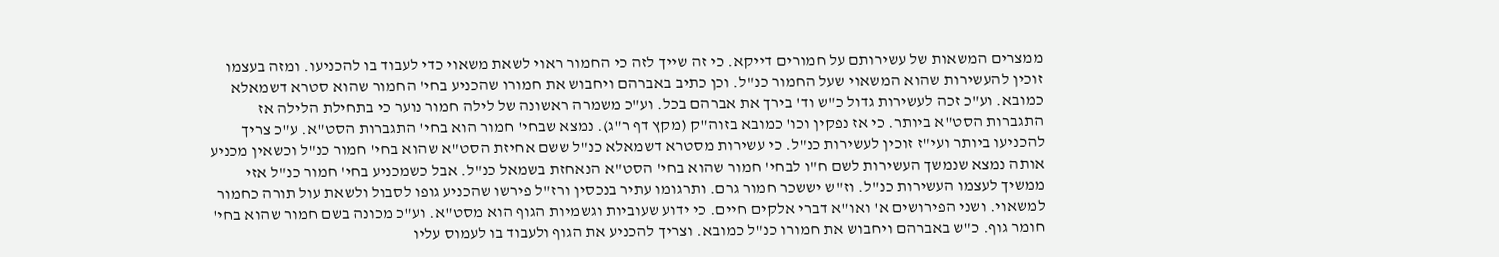ממצרים המשאות של עשירותם על חמורים דייקא. כי זה שייך לזה כי החמור ראוי לשאת משאוי כדי לעבוד בו להכניעו. ומזה בעצמו זוכין להעשירות שהוא המשאוי שעל החמור כנ"ל. וכן כתיב באברהם ויחבוש את חמורו שהכניע בחי' החמור שהוא סטרא דשמאלא כמובא. וע"כ זכה לעשירות גדול כ"ש וד' בירך את אברהם בכל. וע"כ משמרה ראשונה של לילה חמור נוער כי בתחילת הלילה אז התגברות הסט"א ביותר. כי אז נפקין וכו' כמובא בזוה"ק (מקץ דף ר"ג). נמצא שבחי' חמור הוא בחי' התגברות הסט"א. ע"כ צריך להכניעו ביותר ועי"ז זוכין לעשירות כנ"ל. כי עשירות מסטרא דשמאלא כנ"ל ששם אחיזת הסט"א שהוא בחי' חמור כנ"ל וכשאין מכניע אותה נמצא שנמשך העשירות לשם ח"ו לבחי' חמור שהוא בחי' הסט"א הנאחזת בשמאל כנ"ל. אבל כשמכניע בחי' חמור כנ"ל אזי ממשיך לעצמו העשירות כנ"ל. וז"ש יששכר חמור גרם. ותרגומו עתיר בנכסין ורז"ל פירשו שהכניע גופו לסבול ולשאת עול תורה כחמור למשאוי. ושני הפירושים א' ואו"א דברי אלקים חיים. כי ידוע שעוביות וגשמיות הגוף הוא מסט"א. וע"כ מכונה בשם חמור שהוא בחי' חומר גוף. כ"ש באברהם ויחבוש את חמורו כנ"ל כמובא. וצריך להכניע את הגוף ולעבוד בו לעמוס עליו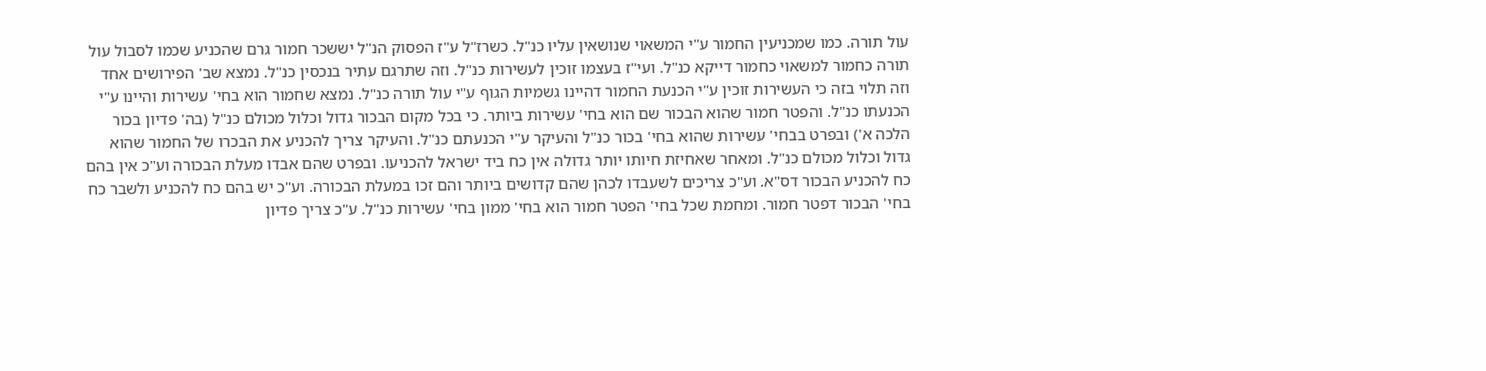עול תורה. כמו שמכניעין החמור ע"י המשאוי שנושאין עליו כנ"ל. כשרז"ל ע"ז הפסוק הנ"ל יששכר חמור גרם שהכניע שכמו לסבול עול תורה כחמור למשאוי כחמור דייקא כנ"ל. ועי"ז בעצמו זוכין לעשירות כנ"ל. וזה שתרגם עתיר בנכסין כנ"ל. נמצא שב' הפירושים אחד וזה תלוי בזה כי העשירות זוכין ע"י הכנעת החמור דהיינו גשמיות הגוף ע"י עול תורה כנ"ל. נמצא שחמור הוא בחי' עשירות והיינו ע"י הכנעתו כנ"ל. והפטר חמור שהוא הבכור שם הוא בחי' עשירות ביותר. כי בכל מקום הבכור גדול וכלול מכולם כנ"ל (בה' פדיון בכור הלכה א') ובפרט בבחי' עשירות שהוא בחי' בכור כנ"ל והעיקר ע"י הכנעתם כנ"ל. והעיקר צריך להכניע את הבכרו של החמור שהוא גדול וכלול מכולם כנ"ל. ומאחר שאחיזת חיותו יותר גדולה אין כח ביד ישראל להכניעו. ובפרט שהם אבדו מעלת הבכורה וע"כ אין בהם כח להכניע הבכור דס"א. וע"כ צריכים לשעבדו לכהן שהם קדושים ביותר והם זכו במעלת הבכורה. וע"כ יש בהם כח להכניע ולשבר כח בחי' הבכור דפטר חמור. ומחמת שכל בחי' הפטר חמור הוא בחי' ממון בחי' עשירות כנ"ל. ע"כ צריך פדיון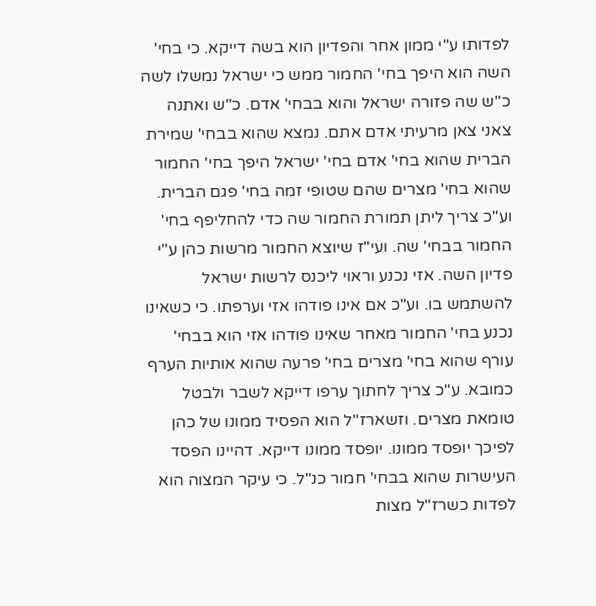לפדותו ע"י ממון אחר והפדיון הוא בשה דייקא. כי בחי' השה הוא היפך בחי' החמור ממש כי ישראל נמשלו לשה כ"ש שה פזורה ישראל והוא בבחי' אדם. כ"ש ואתנה צאני צאן מרעיתי אדם אתם. נמצא שהוא בבחי' שמירת הברית שהוא בחי' אדם בחי' ישראל היפך בחי' החמור שהוא בחי' מצרים שהם שטופי זמה בחי' פגם הברית. וע"כ צריך ליתן תמורת החמור שה כדי להחליפף בחי' החמור בבחי' שה. ועי"ז שיוצא החמור מרשות כהן ע"י פדיון השה. אזי נכנע וראוי ליכנס לרשות ישראל להשתמש בו. וע"כ אם אינו פודהו אזי וערפתו. כי כשאינו נכנע בחי' החמור מאחר שאינו פודהו אזי הוא בבחי' עורף שהוא בחי' מצרים בחי' פרעה שהוא אותיות הערף כמובא. ע"כ צריך לחתוך ערפו דייקא לשבר ולבטל טומאת מצרים. וזשארז"ל הוא הפסיד ממונו של כהן לפיכך יופסד ממונו. יופסד ממונו דייקא. דהיינו הפסד העישרות שהוא בבחי' חמור כנ"ל. כי עיקר המצוה הוא לפדות כשרז"ל מצות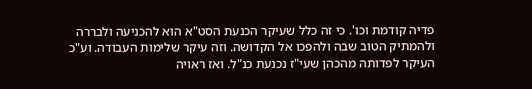פדיה קודמת וכו'. כי זה כלל שעיקר הכנעת הסט"א הוא להכניעה ולבררה ולהמתיק הטוב שבה ולהפכו אל הקדושה. וזה עיקר שלימות העבודה. וע"כ העיקר לפדותה מהכהן שעי"ז נכנעת כנ"ל. ואז ראויה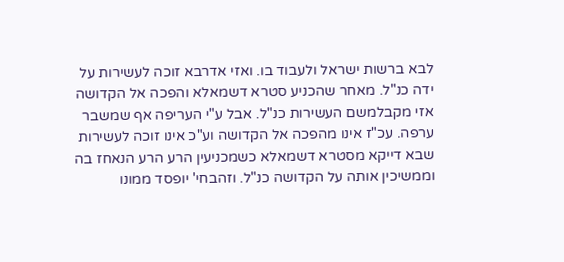לבא ברשות ישראל ולעבוד בו. ואזי אדרבא זוכה לעשירות על ידה כנ"ל. מאחר שהכניע סטרא דשמאלא והפכה אל הקדושה אזי מקבלמשם העשירות כנ"ל. אבל ע"י העריפה אף שמשבר ערפה. עכ"ז אינו מהפכה אל הקדושה וע"כ אינו זוכה לעשירות שבא דייקא מסטרא דשמאלא כשמכניעין הרע הרע הנאחז בה וממשיכין אותה על הקדושה כנ"ל. וזהבחי' יופסד ממונו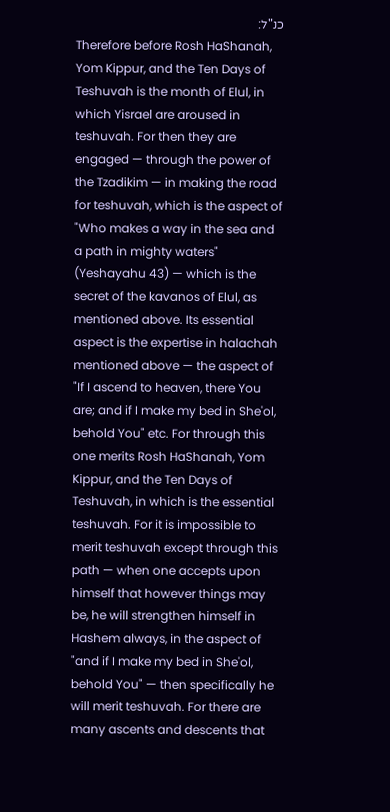כנ"ל:
Therefore before Rosh HaShanah, Yom Kippur, and the Ten Days of Teshuvah is the month of Elul, in which Yisrael are aroused in teshuvah. For then they are engaged — through the power of the Tzadikim — in making the road for teshuvah, which is the aspect of "Who makes a way in the sea and a path in mighty waters" (Yeshayahu 43) — which is the secret of the kavanos of Elul, as mentioned above. Its essential aspect is the expertise in halachah mentioned above — the aspect of "If I ascend to heaven, there You are; and if I make my bed in She'ol, behold You" etc. For through this one merits Rosh HaShanah, Yom Kippur, and the Ten Days of Teshuvah, in which is the essential teshuvah. For it is impossible to merit teshuvah except through this path — when one accepts upon himself that however things may be, he will strengthen himself in Hashem always, in the aspect of "and if I make my bed in She'ol, behold You" — then specifically he will merit teshuvah. For there are many ascents and descents that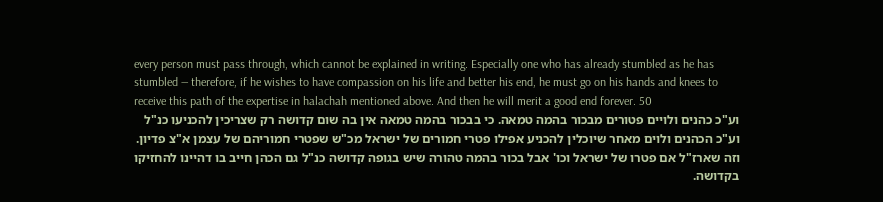every person must pass through, which cannot be explained in writing. Especially one who has already stumbled as he has stumbled — therefore, if he wishes to have compassion on his life and better his end, he must go on his hands and knees to receive this path of the expertise in halachah mentioned above. And then he will merit a good end forever. 50
וע"כ כהנים ולויים פטורים מבכור בהמה טמאה. כי בבכור בהמה טמאה אין בה שום קדושה רק שצריכין להכניעו כנ"ל וע"כ הכהנים ולוים מאחר שיוכלין להכניע אפילו פטרי חמורים של ישראל מכ"ש שפטרי חמוריהם של עצמן א"צ פדיון. וזה שארז"ל אם פטרו של ישראל וכו' אבל בכור בהמה טהורה שיש בגופה קדושה כנ"ל גם הכהן חייב בו דהיינו להחזיקו בקדושה.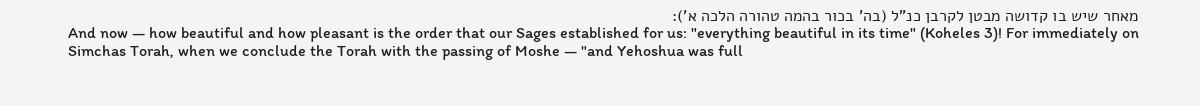מאחר שיש בו קדושה מבטן לקרבן כנ"ל (בה' בכור בהמה טהורה הלכה א'):
And now — how beautiful and how pleasant is the order that our Sages established for us: "everything beautiful in its time" (Koheles 3)! For immediately on Simchas Torah, when we conclude the Torah with the passing of Moshe — "and Yehoshua was full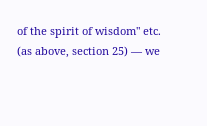of the spirit of wisdom" etc. (as above, section 25) — we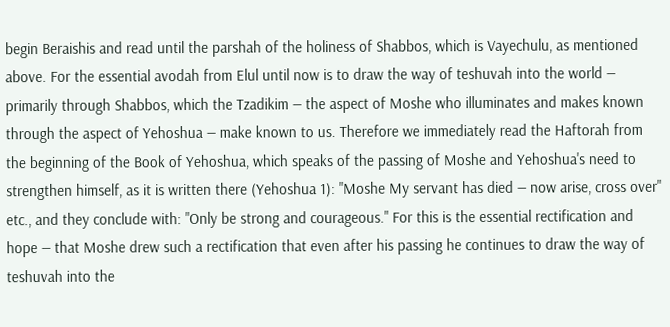begin Beraishis and read until the parshah of the holiness of Shabbos, which is Vayechulu, as mentioned above. For the essential avodah from Elul until now is to draw the way of teshuvah into the world — primarily through Shabbos, which the Tzadikim — the aspect of Moshe who illuminates and makes known through the aspect of Yehoshua — make known to us. Therefore we immediately read the Haftorah from the beginning of the Book of Yehoshua, which speaks of the passing of Moshe and Yehoshua's need to strengthen himself, as it is written there (Yehoshua 1): "Moshe My servant has died — now arise, cross over" etc., and they conclude with: "Only be strong and courageous." For this is the essential rectification and hope — that Moshe drew such a rectification that even after his passing he continues to draw the way of teshuvah into the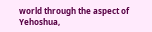world through the aspect of Yehoshua,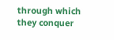through which they conquer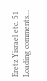Eretz Yisrael etc. 51
Loading comments…